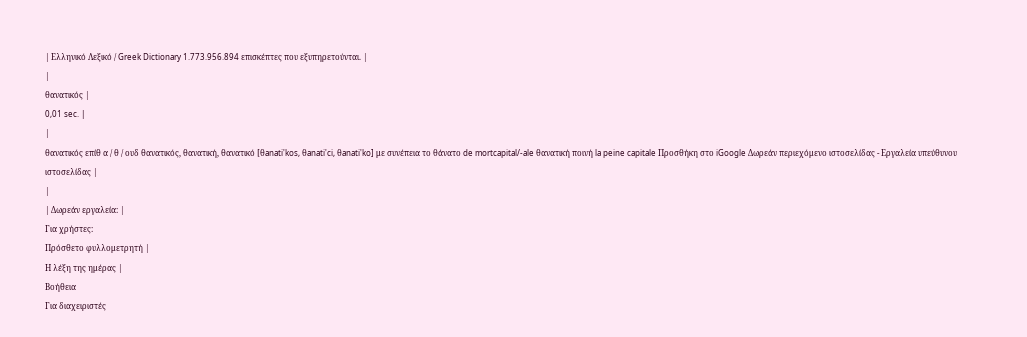| Ελληνικό Λεξικό / Greek Dictionary 1.773.956.894 επισκέπτες που εξυπηρετούνται. |
|
θανατικός |
0,01 sec. |
|
θανατικός επίθ α / θ / ουδ θανατικός, θανατική, θανατικό [θanati'kos, θanati'ci, θanati'ko] με συνέπεια το θάνατο de mortcapital/-ale θανατική ποινή la peine capitale Προσθήκη στο iGoogle Δωρεάν περιεχόμενο ιστοσελίδας - Εργαλεία υπεύθυνου ιστοσελίδας |
|
| Δωρεάν εργαλεία: |
Για χρήστες:
Πρόσθετο φυλλομετρητή |
Η λέξη της ημέρας |
Βοήθεια
Για διαχειριστές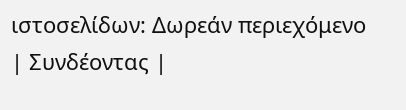ιστοσελίδων: Δωρεάν περιεχόμενο | Συνδέοντας |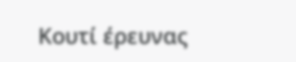Κουτί έρευνας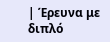| Έρευνα με διπλό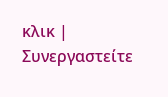κλικ | Συνεργαστείτε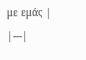με εμάς |
|---|